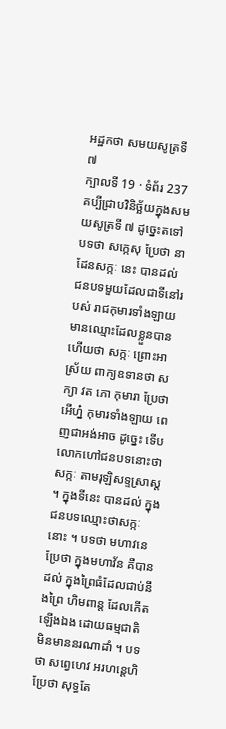អដ្ឋកថា សមយសូត្រទី ៧
ក្បាលទី 19 · ទំព័រ 237
គប្បីជ្រាបវិនិច្ឆ័យក្នុងសមយសូត្រទី ៧ ដូច្នេះតទៅ បទថា សក្កេសុ ប្រែថា នាដែនសក្កៈ នេះ បានដល់ ជនបទមួយដែលជាទីនៅរបស់ រាជកុមារទាំងឡាយ មានឈ្មោះដែលខ្លួនបានហើយថា សក្កៈ ព្រោះអាស្រ័យ ពាក្យឧទានថា សក្យា វត ភោ កុមារា ប្រែថា អើហ្ន៎ កុមារទាំងឡាយ ពេញជាអង់អាច ដូច្នេះ ទើបលោកហៅជនបទនោះថាសក្កៈ តាមរុឡិសទ្ទស្រាស្ត ។ ក្នុងទីនេះ បានដល់ ក្នុងជនបទឈ្មោះថាសក្កៈនោះ ។ បទថា មហាវនេ ប្រែថា ក្នុងមហាវ័ន គឺបានដល់ ក្នុងព្រៃធំដែលជាប់នឹងព្រៃ ហិមពាន្ត ដែលកើតឡើងឯង ដោយធម្មជាតិ មិនមាននរណាដាំ ។ បទថា សព្វេហេវ អរហន្តេហិ ប្រែថា សុទ្ធតែ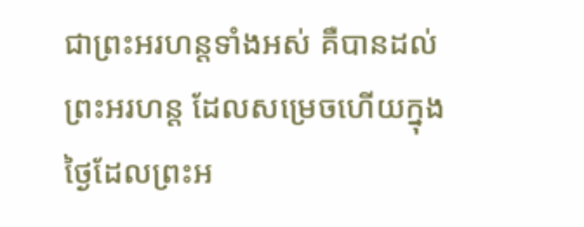ជាព្រះអរហន្តទាំងអស់ គឺបានដល់ ព្រះអរហន្ត ដែលសម្រេចហើយក្នុងថ្ងៃដែលព្រះអ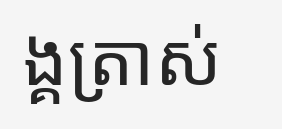ង្គត្រាស់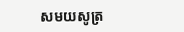សមយសូត្រ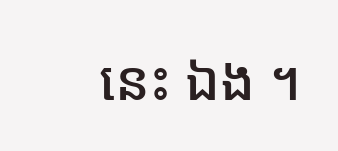នេះ ឯង ។